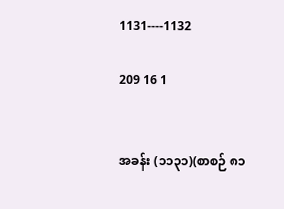1131----1132

209 16 1


အခန်း (၁၁၃၁)(စာစဉ် ၈၁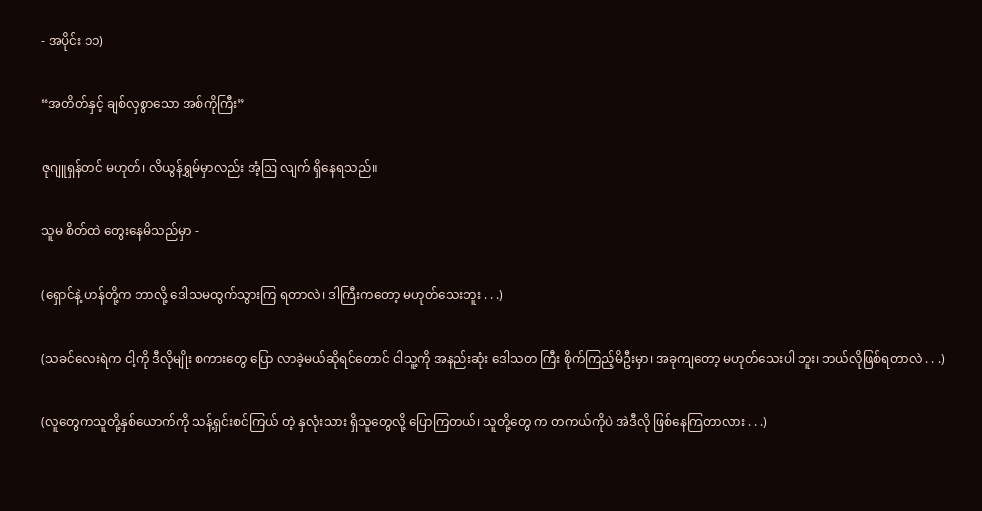- အပိုင်း ၁၁)

“အတိတ်နှင့် ချစ်လှစွာသော အစ်ကိုကြီး”

ဇုဂျူရှန်တင် မဟုတ်၊ လိယွန်ရွှမ်မှာလည်း အံ့ဩ လျက် ရှိနေရသည်။

သူမ စိတ်ထဲ တွေးနေမိသည်မှာ -

(ရှောင်နဲ့ ဟန်တို့က ဘာလို့ ဒေါသမထွက်သွားကြ ရတာလဲ၊ ဒါကြီးကတော့ မဟုတ်သေးဘူး . . .)

(သခင်လေးရဲက ငါ့ကို ဒီလိုမျိုး စကားတွေ ပြော လာခဲ့မယ်ဆိုရင်တောင် ငါသူ့ကို အနည်းဆုံး ဒေါသတ ကြီး စိုက်ကြည့်မိဦးမှာ၊ အခုကျတော့ မဟုတ်သေးပါ ဘူး၊ ဘယ်လိုဖြစ်ရတာလဲ . . .)

(လူတွေကသူတို့နှစ်ယောက်ကို သန့်ရှင်းစင်ကြယ် တဲ့ နှလုံးသား ရှိသူတွေလို့ ပြောကြတယ်၊ သူတို့တွေ က တကယ်ကိုပဲ အဲဒီလို ဖြစ်နေကြတာလား . . .)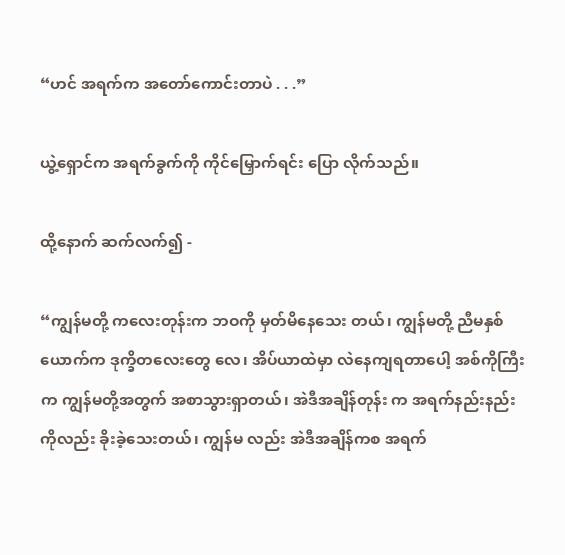“ဟင် အရက်က အတော်ကောင်းတာပဲ . . .”

ယွဲ့ရှောင်က အရက်ခွက်ကို ကိုင်မြှောက်ရင်း ပြော လိုက်သည်။

ထို့နောက် ဆက်လက်၍ -

“ကျွန်မတို့ ကလေးတုန်းက ဘဝကို မှတ်မိနေသေး တယ်၊ ကျွန်မတို့ ညီမနှစ်ယောက်က ဒုက္ခိတလေးတွေ လေ၊ အိပ်ယာထဲမှာ လဲနေကျရတာပေါ့ အစ်ကိုကြီးက ကျွန်မတို့အတွက် အစာသွားရှာတယ်၊ အဲဒီအချိန်တုန်း က အရက်နည်းနည်းကိုလည်း ခိုးခဲ့သေးတယ်၊ ကျွန်မ လည်း အဲဒီအချိန်ကစ အရက်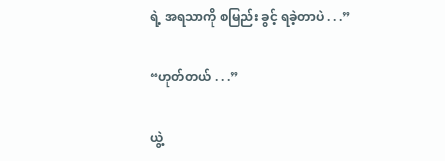ရဲ့ အရသာကို စမြည်း ခွင့် ရခဲ့တာပဲ . . .”

“ဟုတ်တယ် . . .”

ယွဲ့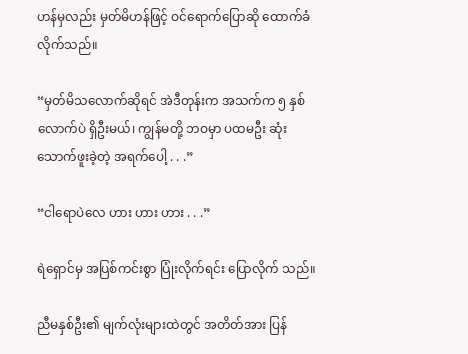ဟန်မှလည်း မှတ်မိဟန်ဖြင့် ဝင်ရောက်ပြောဆို ထောက်ခံလိုက်သည်။

“မှတ်မိသလောက်ဆိုရင် အဲဒီတုန်းက အသက်က ၅ နှစ်လောက်ပဲ ရှိဦးမယ်၊ ကျွန်မတို့ ဘဝမှာ ပထမဦး ဆုံး သောက်ဖူးခဲ့တဲ့ အရက်ပေါ့ . . .”

“ငါရောပဲလေ ဟား ဟား ဟား . . .”

ရဲရှောင်မှ အပြစ်ကင်းစွာ ပြုံးလိုက်ရင်း ပြောလိုက် သည်။

ညီမနှစ်ဦး၏ မျက်လုံးများထဲတွင် အတိတ်အား ပြန်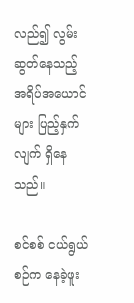လည်၍ လွမ်းဆွတ်နေသည့် အရိပ်အယောင်များ ပြည့်နှက်လျက် ရှိနေသည်။

စင်စစ် ငယ်ရွယ်စဉ်က နေခဲ့ဖူး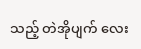သည့် တဲအိုပျက်‌ လေး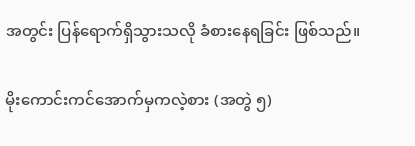အတွင်း ပြန်ရောက်ရှိသွားသလို ခံစားနေရခြင်း ဖြစ်သည်။

မိုးကောင်းကင်အောက်မှကလဲ့စား (အတွဲ ၅)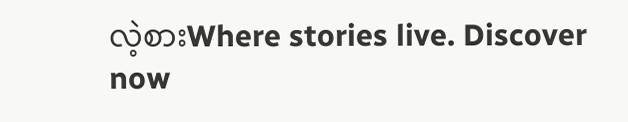လဲ့စားWhere stories live. Discover now